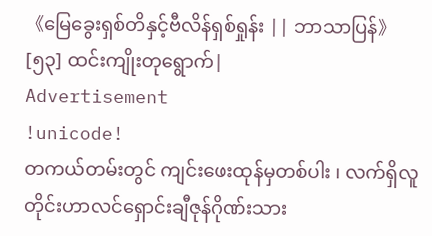《မြေခွေးရှစ်တိနှင့်ဗီလိန်ရှစ်ရှုန်း || ဘာသာပြန်》[၅၃] ထင်းကျိုးတုရွောက်|
Advertisement
!unicode!
တကယ်တမ်းတွင် ကျင်းဖေးထုန်မှတစ်ပါး ၊ လက်ရှိလူတိုင်းဟာလင်ရှောင်းချီဇုန်ဂိုဏ်းသား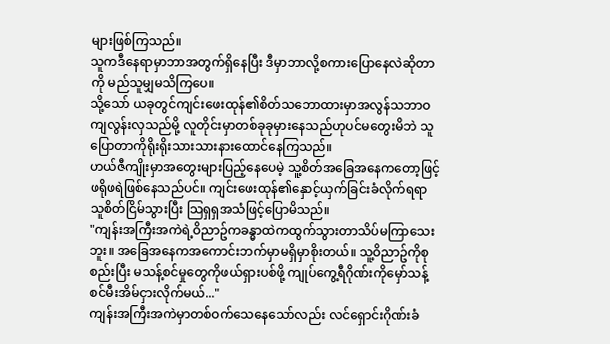များဖြစ်ကြသည်။
သူကဒီနေရာမှာဘာအတွက်ရှိနေပြီး ဒီမှာဘာလို့စကားပြောနေလဲဆိုတာကို မည်သူမျှမသိကြပေ။
သို့သော် ယခုတွင်ကျင်းဖေးထုန်၏စိတ်သဘောထားမှာအလွန်သဘာဝကျလွန်းလှသည်မို့ လူတိုင်းမှာတစ်ခုခုမှားနေသည်ဟုပင်မတွေးမိဘဲ သူပြောတာကိုရိုးရိုးသားသားနားထောင်နေကြသည်။
ဟယ်ဇီကျိုးမှာအတွေးများပြည့်နေပေမဲ့ သူ့စိတ်အခြေအနေကတော့ဖြင့်ဖရိုဖရဲဖြစ်နေသည်ပင်။ ကျင်းဖေးထုန်၏နှောင့်ယှက်ခြင်းခံလိုက်ရရာ သူစိတ်ငြိမ်သွားပြီး သြရှရှအသံဖြင့်ပြောမိသည်။
"ကျန်းအကြီးအကဲရဲ့ဝိညာဥ်ကခန္ဓာထဲကထွက်သွားတာသိပ်မကြာသေးဘူး။ အခြေအနေကအကောင်းဘက်မှာမရှိမှာစိုးတယ်။ သူ့ဝိညာဥ်ကိုစုစည်းပြီး မသန့်စင်မှုတွေကိုဖယ်ရှားပစ်ဖို့ ကျုပ်ကွေ့ရီဂိုဏ်းကိုမှော်သန့်စင်မီးအိမ်ငှားလိုက်မယ်..."
ကျန်းအကြီးအကဲမှာတစ်ဝက်သေနေသော်လည်း လင်ရှောင်းဂိုဏ်းခံ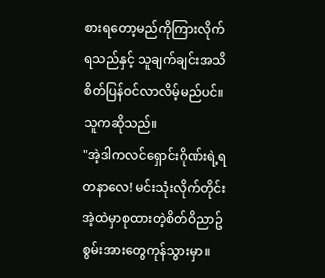စားရတော့မည်ကိုကြားလိုက်ရသည်နှင့် သူချက်ချင်းအသိစိတ်ပြန်ဝင်လာလိမ့်မည်ပင်။ သူကဆိုသည်။
"အဲ့ဒါကလင်ရှောင်းဂိုဏ်းရဲ့ရတနာလေ! မင်းသုံးလိုက်တိုင်း အဲ့ထဲမှာစုထားတဲ့စိတ်ဝိညာဥ်စွမ်းအားတွေကုန်သွားမှာ။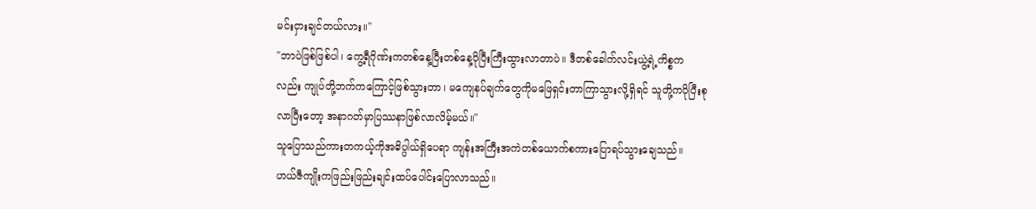မင်းငှားချင်တယ်လား။"
"ဘာပဲဖြစ်ဖြစ်ပါ၊ ကွေ့ရီဂိုဏ်းကတစ်နေ့ပြီးတစ်နေ့ပိုပြီးကြီးထွားလာတာပဲ။ ဒီတစ်ခေါက်လင်းယွဲ့ရဲ့ကိစ္စကလည်း ကျုပ်တို့ဘက်ကကြောင့်ဖြစ်သွားတာ၊ မကျေနပ်ချက်တွေကိုမဖြေရှင်းတာကြာသွားလို့ရှိရင် သူတို့ကပိုပြီးစုလာပြီးတော့ အနာဂတ်မှာပြဿနာဖြစ်လာလိမ့်မယ်။"
သူပြောသည်ကားတကယ့်ကိုအဓိပ္ပါယ်ရှိပေရာ ကျန်းအကြီးအကဲတစ်ယောက်စကားပြောရပ်သွားချေသည်။
ဟယ်ဇီကျိုးကဖြည်းဖြည်းချင်းထပ်ပေါင်းပြောလာသည်။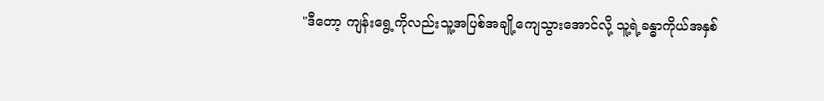"ဒီတော့ ကျန်းရွေ့ကိုလည်းသူ့အပြစ်အချို့ကျေသွားအောင်လို့ သူ့ရဲ့ခန္ဓာကိုယ်အနှစ်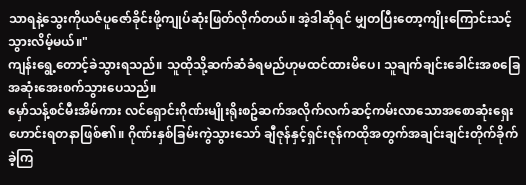သာရနဲ့သွေးကိုယဇ်ပူဇော်ခိုင်းဖို့ကျုပ်ဆုံးဖြတ်လိုက်တယ်။ အဲ့ဒါဆိုရင် မျှတပြီးတော့ကျိုးကြောင်းသင့်သွားလိမ့်မယ်။"
ကျန်းရွေ့တောင့်ခဲသွားရသည်။ သူထိုသို့ဆက်ဆံခံရမည်ဟုမထင်ထားမိပေ၊ သူချက်ချင်းခေါင်းအစခြေအဆုံးအေးစက်သွားပေသည်။
မှော်သန့်စင်မီးအိမ်ကား လင်ရှောင်းဂိုဏ်းမျိုးရိုးစဥ်ဆက်အလိုက်လက်ဆင့်ကမ်းလာသောအစောဆုံးရှေးဟောင်းရတနာဖြစ်၏။ ဂိုဏ်းနှစ်ခြမ်းကွဲသွားသော် ချီဇုန်နှင့်ရှင်းဇုန်ကထိုအတွက်အချင်းချင်းတိုက်ခိုက်ခဲ့ကြ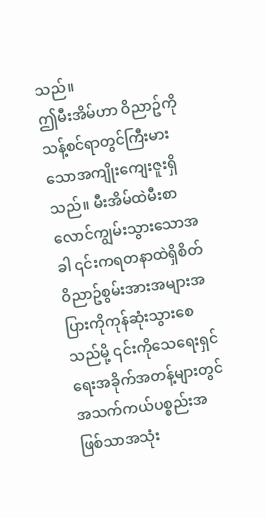သည်။
ဤမီးအိမ်ဟာ ဝိညာဥ်ကိုသန့်စင်ရာတွင်ကြီးမားသောအကျိုးကျေးဇူးရှိသည်။ မီးအိမ်ထဲမီးစာလောင်ကျွမ်းသွားသောအခါ ၎င်းကရတနာထဲရှိစိတ်ဝိညာဥ်စွမ်းအားအများအပြားကိုကုန်ဆုံးသွားစေသည်မို့ ၎င်းကိုသေရေးရှင်ရေးအခိုက်အတန့်များတွင်အသက်ကယ်ပစ္စည်းအဖြစ်သာအသုံး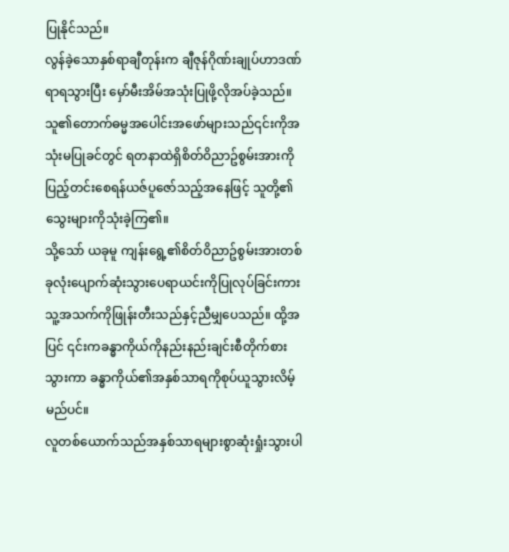ပြုနိုင်သည်။
လွန်ခဲ့သောနှစ်ရာချီတုန်းက ချီဇုန်ဂိုဏ်းချုပ်ဟာဒဏ်ရာရသွားပြီး မှော်မီးအိမ်အသုံးပြုဖို့လိုအပ်ခဲ့သည်။ သူ၏တောက်ဓမ္မအပေါင်းအဖော်များသည်၎င်းကိုအသုံးမပြုခင်တွင် ရတနာထဲရှိစိတ်ဝိညာဥ်စွမ်းအားကိုပြည့်တင်းစေရန်ယဇ်ပူဇော်သည့်အနေဖြင့် သူတို့၏သွေးများကိုသုံးခဲ့ကြ၏။
သို့သော် ယခုမူ ကျန်းရွေ့၏စိတ်ဝိညာဥ်စွမ်းအားတစ်ခုလုံးပျောက်ဆုံးသွားပေရာယင်းကိုပြုလုပ်ခြင်းကား သူ့အသက်ကိုဖြုန်းတီးသည်နှင့်ညီမျှပေသည်။ ထို့အပြင် ၎င်းကခန္ဓာကိုယ်ကိုနည်းနည်းချင်းစီတိုက်စားသွားကာ ခန္ဓာကိုယ်၏အနှစ်သာရကိုစုပ်ယူသွားလိမ့်မည်ပင်။
လူတစ်ယောက်သည်အနှစ်သာရများစွာဆုံးရှုံးသွားပါ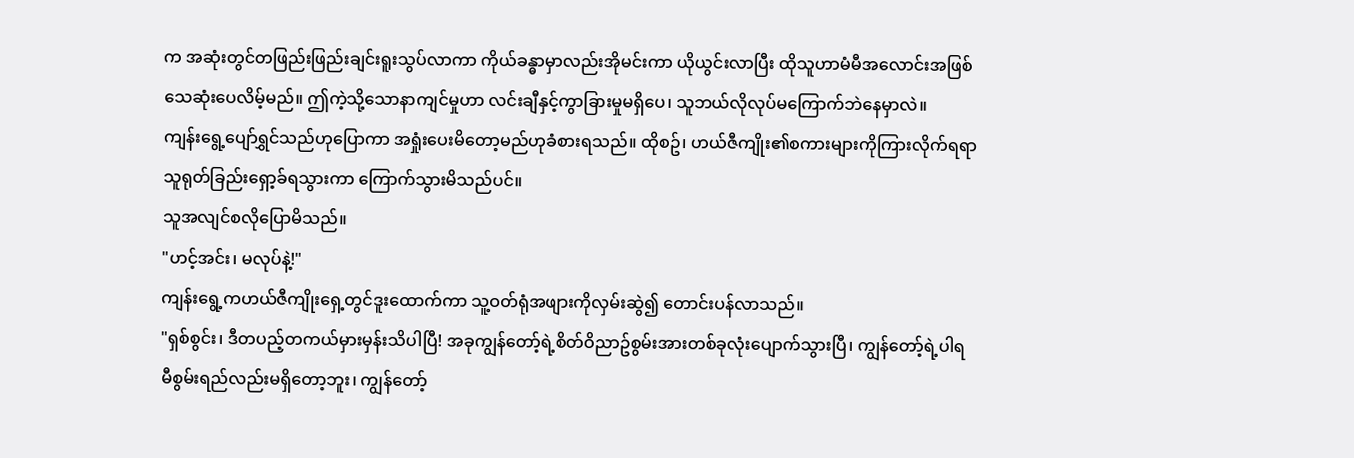က အဆုံးတွင်တဖြည်းဖြည်းချင်းရူးသွပ်လာကာ ကိုယ်ခန္ဓာမှာလည်းအိုမင်းကာ ယိုယွင်းလာပြီး ထိုသူဟာမံမီအလောင်းအဖြစ်သေဆုံးပေလိမ့်မည်။ ဤကဲ့သို့သောနာကျင်မှုဟာ လင်းချီနှင့်ကွာခြားမှုမရှိပေ၊ သူဘယ်လိုလုပ်မကြောက်ဘဲနေမှာလဲ။
ကျန်းရွေ့ပျော်ရွှင်သည်ဟုပြောကာ အရှုံးပေးမိတော့မည်ဟုခံစားရသည်။ ထိုစဥ်၊ ဟယ်ဇီကျိုး၏စကားများကိုကြားလိုက်ရရာ သူရုတ်ခြည်းရှော့ခ်ရသွားကာ ကြောက်သွားမိသည်ပင်။
သူအလျင်စလိုပြောမိသည်။
"ဟင့်အင်း၊ မလုပ်နဲ့!"
ကျန်းရွေ့ကဟယ်ဇီကျိုးရှေ့တွင်ဒူးထောက်ကာ သူ့ဝတ်ရုံအဖျားကိုလှမ်းဆွဲ၍ တောင်းပန်လာသည်။
"ရှစ်စွင်း၊ ဒီတပည့်တကယ်မှားမှန်းသိပါပြီ! အခုကျွန်တော့်ရဲ့စိတ်ဝိညာဥ်စွမ်းအားတစ်ခုလုံးပျောက်သွားပြီ၊ ကျွန်တော့်ရဲ့ပါရမီစွမ်းရည်လည်းမရှိတော့ဘူး၊ ကျွန်တော့်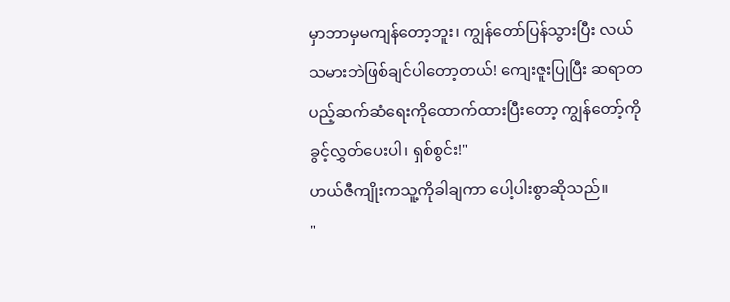မှာဘာမှမကျန်တော့ဘူး၊ ကျွန်တော်ပြန်သွားပြီး လယ်သမားဘဲဖြစ်ချင်ပါတော့တယ်! ကျေးဇူးပြုပြီး ဆရာတပည့်ဆက်ဆံရေးကိုထောက်ထားပြီးတော့ ကျွန်တော့်ကိုခွင့်လွှတ်ပေးပါ၊ ရှစ်စွင်း!"
ဟယ်ဇီကျိုးကသူ့ကိုခါချကာ ပေါ့ပါးစွာဆိုသည်။
"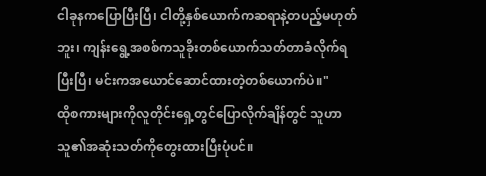ငါခုနကပြောပြီးပြီ၊ ငါတို့နှစ်ယောက်ကဆရာနဲ့တပည့်မဟုတ်ဘူး၊ ကျန်းရွေ့အစစ်ကသူခိုးတစ်ယောက်သတ်တာခံလိုက်ရပြီးပြီ၊ မင်းကအယောင်ဆောင်ထားတဲ့တစ်ယောက်ပဲ။"
ထိုစကားများကိုလူတိုင်းရှေ့တွင်ပြောလိုက်ချိန်တွင် သူဟာသူ၏အဆုံးသတ်ကိုတွေးထားပြီးပုံပင်။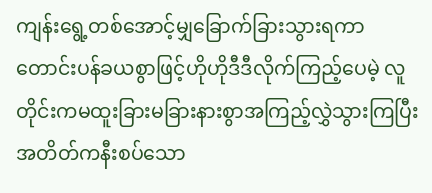ကျန်းရွေ့တစ်အောင့်မျှခြောက်ခြားသွားရကာ တောင်းပန်ခယစွာဖြင့်ဟိုဟိုဒီဒီလိုက်ကြည့်ပေမဲ့ လူတိုင်းကမထူးခြားမခြားနားစွာအကြည့်လွှဲသွားကြပြီး အတိတ်ကနီးစပ်သော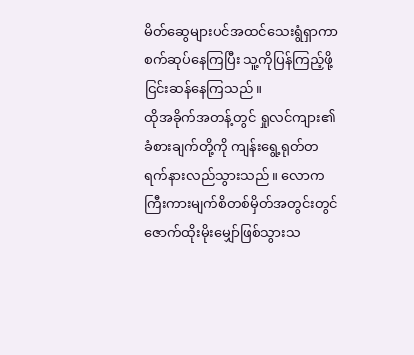မိတ်ဆွေများပင်အထင်သေးရွံရှာကာ စက်ဆုပ်နေကြပြီး သူ့ကိုပြန်ကြည့်ဖို့ငြင်းဆန်နေကြသည်။
ထိုအခိုက်အတန့်တွင် ရှုလင်ကျား၏ခံစားချက်တို့ကို ကျန်းရွေ့ရုတ်တရက်နားလည်သွားသည်။ လောကကြီးကားမျက်စိတစ်မှိတ်အတွင်းတွင်ဇောက်ထိုးမိုးမျှော်ဖြစ်သွားသ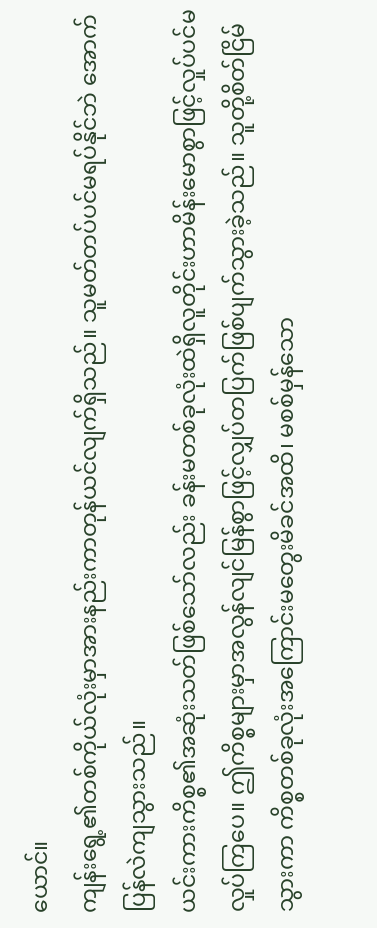ယောင်။
ကျန်းရွေ့၏တစ်ကိုယ်လုံးမှာအားနည်းကာတုန်ယင်လျက်ရှိသည်။ သူမတ်တပ်ပင်မရပ်နိုင်ဘဲ အောက်ပြန်လဲကျသွားသည်။
ယင်းကားကိစ္စ၏အဆုံးသတ်ဖြစ်သော်လည်း ခန်းမတစ်ခုလုံးထဲရှိလူတိုင်းဟာမိန်းမောစွာဖြင့်လှုပ်ပင်မလှုပ်ကြပေ။ ဤကိစ္စများမှာအလွန်လျင်မြန်စွာဖြင့်လျှပ်တပြက်ဖြစ်ပျက်သွားခဲ့သည်။ သူတို့စိတ်ငြိမ်သွားကာ ကိစ္စတစ်ခုလုံးအကြောင်းမတွေးမိခင်အထိ၊ မစစ်မှန်သော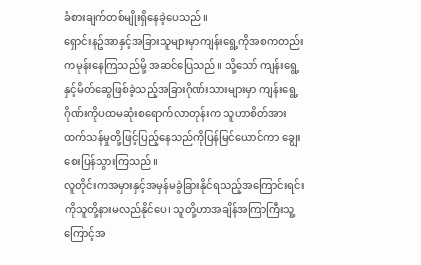ခံစားချက်တစ်မျိုးရှိနေခဲ့ပေသည်။
ရှောင်းနဥ်အာနှင့်အခြားသူများမှာကျန်းရွေ့ကိုအစကတည်းကမုန်းနေကြသည်မို့ အဆင်ပြေသည်။ သို့သော် ကျန်းရွေ့နှင့်မိတ်ဆွေဖြစ်ခဲ့သည့်အခြားဂိုဏ်းသားများမှာ ကျန်းရွေ့ဂိုဏ်းကိုပထမဆုံးစရောက်လာတုန်းက သူဟာစိတ်အားထက်သန်မှုတို့ဖြင့်ပြည့်နေသည်ကိုပြန်မြင်ယောင်ကာ ချွေးစေးပြန်သွားကြသည်။
လူတိုင်းကအမှားနှင့်အမှန်မခွဲခြားနိုင်ရသည့်အကြောင်းရင်းကိုသူတို့နားမလည်နိုင်ပေ၊ သူတို့ဟာအချိန်အကြာကြီးသူ့ကြောင့်အ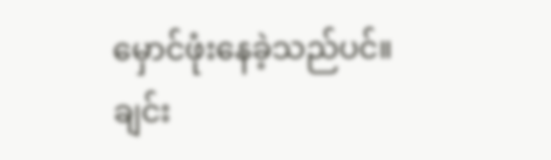မှောင်ဖုံးနေခဲ့သည်ပင်။
ချင်း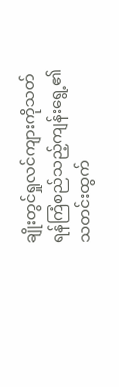ချိုးတွင်ရှုလင်ကျားကိုသတ်ရန်ကြံစည်သည့်ကျန်းရွေ့၏သတင်းထွက်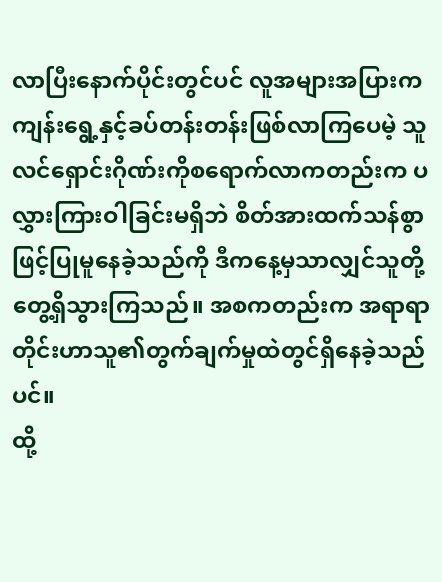လာပြီးနောက်ပိုင်းတွင်ပင် လူအများအပြားကကျန်းရွေ့နှင့်ခပ်တန်းတန်းဖြစ်လာကြပေမဲ့ သူလင်ရှောင်းဂိုဏ်းကိုစရောက်လာကတည်းက ပလွှားကြားဝါခြင်းမရှိဘဲ စိတ်အားထက်သန်စွာဖြင့်ပြုမူနေခဲ့သည်ကို ဒီကနေ့မှသာလျှင်သူတို့တွေ့ရှိသွားကြသည်။ အစကတည်းက အရာရာတိုင်းဟာသူ၏တွက်ချက်မှုထဲတွင်ရှိနေခဲ့သည်ပင်။
ထို့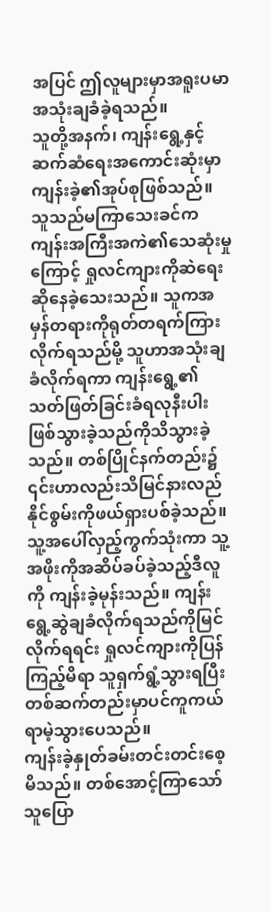အပြင် ဤလူများမှာအရူးပမာအသုံးချခံခဲ့ရသည်။
သူတို့အနက်၊ ကျန်းရွေ့နှင့်ဆက်ဆံရေးအကောင်းဆုံးမှာ ကျန်းခဲ့၏အုပ်စုဖြစ်သည်။ သူသည်မကြာသေးခင်ကကျန်းအကြီးအကဲ၏သေဆုံးမှုကြောင့် ရှုလင်ကျားကိုဆဲရေးဆိုနေခဲ့သေးသည်။ သူကအမှန်တရားကိုရုတ်တရက်ကြားလိုက်ရသည်မို့ သူဟာအသုံးချခံလိုက်ရကာ ကျန်းရွေ့၏သတ်ဖြတ်ခြင်းခံရလုနီးပါးဖြစ်သွားခဲ့သည်ကိုသိသွားခဲ့သည်။ တစ်ပြိုင်နက်တည်း၌ ၎င်းဟာလည်းသိမြင်နားလည်နိုင်စွမ်းကိုဖယ်ရှားပစ်ခဲ့သည်။
သူ့အပေါ်လှည့်ကွက်သုံးကာ သူ့အဖိုးကိုအဆိပ်ခပ်ခဲ့သည့်ဒီလူကို ကျန်းခဲ့မုန်းသည်။ ကျန်းရွေ့ဆွဲချခံလိုက်ရသည်ကိုမြင်လိုက်ရရင်း ရှုလင်ကျားကိုပြန်ကြည့်မိရာ သူရှက်ရွံ့သွားရပြီး တစ်ဆက်တည်းမှာပင်ကူကယ်ရာမဲ့သွားပေသည်။
ကျန်းခဲ့နှုတ်ခမ်းတင်းတင်းစေ့မိသည်။ တစ်အောင့်ကြာသော် သူပြော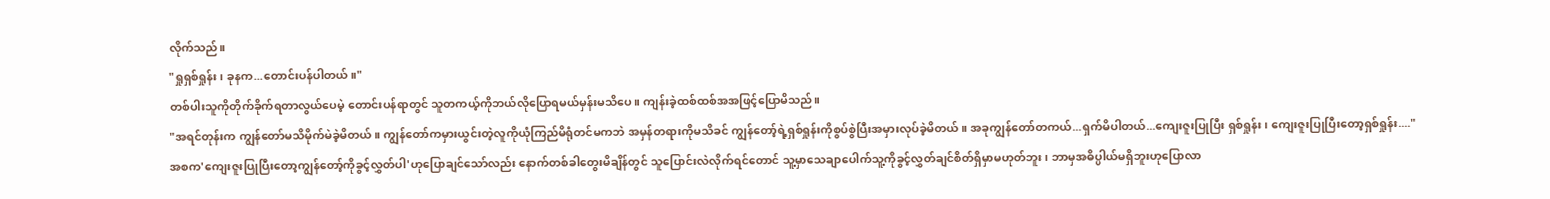လိုက်သည်။
"ရှုရှစ်ရှုန်း၊ ခုနက...တောင်းပန်ပါတယ်။"
တစ်ပါးသူကိုတိုက်ခိုက်ရတာလွယ်ပေမဲ့ တောင်းပန်ရာတွင် သူတကယ့်ကိုဘယ်လိုပြောရမယ်မှန်းမသိပေ။ ကျန်းခဲ့ထစ်ထစ်အအဖြင့်ပြောမိသည်။
"အရင်တုန်းက ကျွန်တော်မသိမိုက်မဲခဲ့မိတယ်။ ကျွန်တော်ကမှားယွင်းတဲ့လူကိုယုံကြည်မိရုံတင်မကဘဲ အမှန်တရားကိုမသိခင် ကျွန်တော့်ရဲ့ရှစ်ရှုန်းကိုစွပ်စွဲပြီးအမှားလုပ်ခဲ့မိတယ်။ အခုကျွန်တော်တကယ်...ရှက်မိပါတယ်...ကျေးဇူးပြုပြီး ရှစ်ရှုန်း၊ ကျေးဇူးပြုပြီးတော့ရှစ်ရှုန်း...."
အစက'ကျေးဇူးပြုပြီးတော့ကျွန်တော့်ကိုခွင့်လွှတ်ပါ'ဟုပြောချင်သော်လည်း နောက်တစ်ခါတွေးမိချိန်တွင် သူပြောင်းလဲလိုက်ရင်တောင် သူ့မှာသေချာပေါက်သူ့ကိုခွင့်လွှတ်ချင်စိတ်ရှိမှာမဟုတ်ဘူး၊ ဘာမှအဓိပ္ပါယ်မရှိဘူးဟုပြောလာ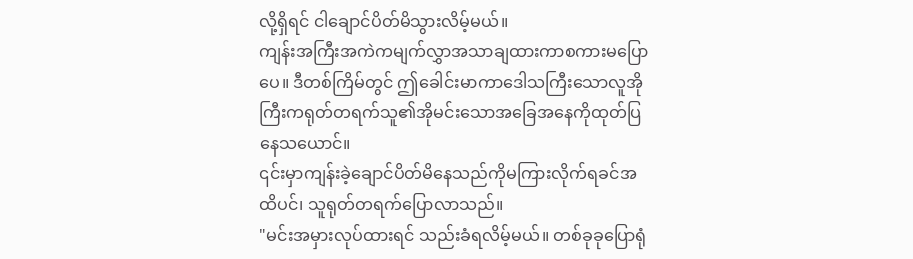လို့ရှိရင် ငါချောင်ပိတ်မိသွားလိမ့်မယ်။
ကျန်းအကြီးအကဲကမျက်လွှာအသာချထားကာစကားမပြောပေ။ ဒီတစ်ကြိမ်တွင် ဤခေါင်းမာကာဒေါသကြီးသောလူအိုကြီးကရုတ်တရက်သူ၏အိုမင်းသောအခြေအနေကိုထုတ်ပြနေသယောင်။
၎င်းမှာကျန်းခဲ့ချောင်ပိတ်မိနေသည်ကိုမကြားလိုက်ရခင်အထိပင်၊ သူရုတ်တရက်ပြောလာသည်။
"မင်းအမှားလုပ်ထားရင် သည်းခံရလိမ့်မယ်။ တစ်ခုခုပြောရုံ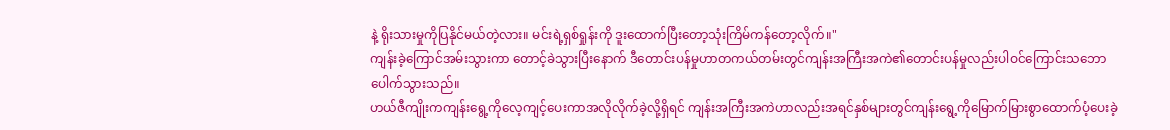နဲ့ ရိုးသားမှုကိုပြနိုင်မယ်တဲ့လား။ မင်းရဲ့ရှစ်ရှုန်းကို ဒူးထောက်ပြီးတော့သုံးကြိမ်ကန်တော့လိုက်။"
ကျန်းခဲ့ကြောင်အမ်းသွားကာ တောင့်ခဲသွားပြီးနောက် ဒီတောင်းပန်မှုဟာတကယ်တမ်းတွင်ကျန်းအကြီးအကဲ၏တောင်းပန်မှုလည်းပါဝင်ကြောင်းသဘောပေါက်သွားသည်။
ဟယ်ဇီကျိုးကကျန်းရွေ့ကိုလေ့ကျင့်ပေးကာအလိုလိုက်ခဲ့လို့ရှိရင် ကျန်းအကြီးအကဲဟာလည်းအရင်နှစ်များတွင်ကျန်းရွေ့ကိုမြောက်မြားစွာထောက်ပံ့ပေးခဲ့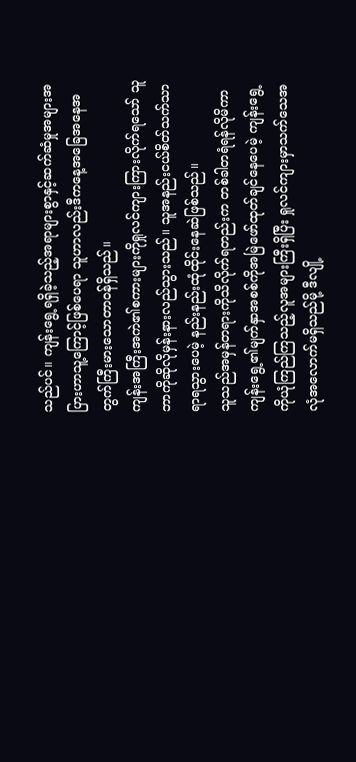သည်ပင်။ ကျန်းရွေ့ရရှိခဲ့သည့်အရာများစွာနှင့်ဆက်ဆံမှုအများအပြားဟာသူ့ကြောင့်ဖြစ်ပေရာ သူဟာလည်းဒီကနေ့အခြေအနေအတွက်ကြီးမားသောတာဝန်ရှိသည်။
ကျန်းအကြီးအကဲ၏စကားများကိုရှုလင်ကျားကြားလိုက်ရသော် သူဘာကိုဆိုလိုမှန်းနားလည်သွားသည်။ သူအနည်းငယ်စိတ်သက်သာရာရသွားပေမဲ့ နည်းနည်းထုံထိုင်းနေဆဲဖြစ်သည်။
သူသည်အမှန်တရားကိုသိလိုက်ရတည်းက တစ်ခါတရံရန်လိုမိကာ ကျန်းရွေ့၏မျက်နှာအစစ်ကိုအမြဲဖော်ထုတ်ချင်နေပေမဲ့ ကျန်းရွေ့ကိုယုံကြည်ကြသည့်လူအများကြီးရှိပြီး ရှုလင်ကျားမှာသက်သေအလုံအလောက်မရှိသည်မို့ ဒီလျို့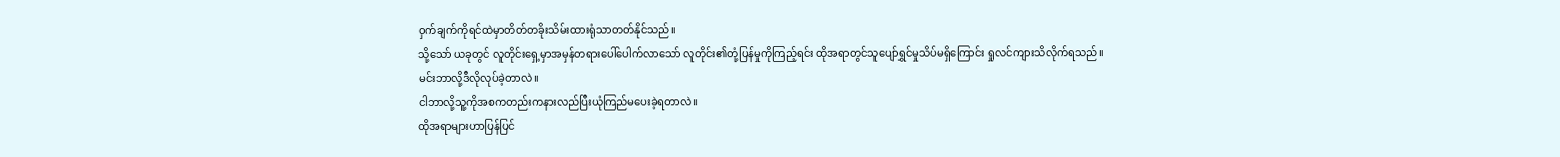ဝှက်ချက်ကိုရင်ထဲမှာတိတ်တခိုးသိမ်းထားရုံသာတတ်နိုင်သည်။
သို့သော် ယခုတွင် လူတိုင်းရှေ့မှာအမှန်တရားပေါ်ပေါက်လာသော် လူတိုင်း၏တုံ့ပြန်မှုကိုကြည့်ရင်း ထိုအရာတွင်သူပျော်ရွှင်မှုသိပ်မရှိကြောင်း ရှုလင်ကျားသိလိုက်ရသည်။
မင်းဘာလို့ဒီလိုလုပ်ခဲ့တာလဲ။
ငါဘာလို့သူ့ကိုအစကတည်းကနားလည်ပြီးယုံကြည်မပေးခဲ့ရတာလဲ။
ထိုအရာများဟာပြန်ပြင်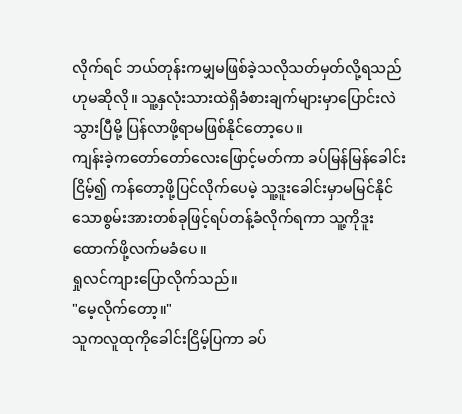လိုက်ရင် ဘယ်တုန်းကမျှမဖြစ်ခဲ့သလိုသတ်မှတ်လို့ရသည်ဟုမဆိုလို။ သူ့နှလုံးသားထဲရှိခံစားချက်များမှာပြောင်းလဲသွားပြီမို့ ပြန်လာဖို့ရာမဖြစ်နိုင်တော့ပေ။
ကျန်းခဲ့ကတော်တော်လေးဖြောင့်မတ်ကာ ခပ်မြန်မြန်ခေါင်းငြိမ့်၍ ကန်တော့ဖို့ပြင်လိုက်ပေမဲ့ သူ့ဒူးခေါင်းမှာမမြင်နိုင်သောစွမ်းအားတစ်ခုဖြင့်ရပ်တန့်ခံလိုက်ရကာ သူ့ကိုဒူးထောက်ဖို့လက်မခံပေ။
ရှုလင်ကျားပြောလိုက်သည်။
"မေ့လိုက်တော့။"
သူကလူထုကိုခေါင်းငြိမ့်ပြကာ ခပ်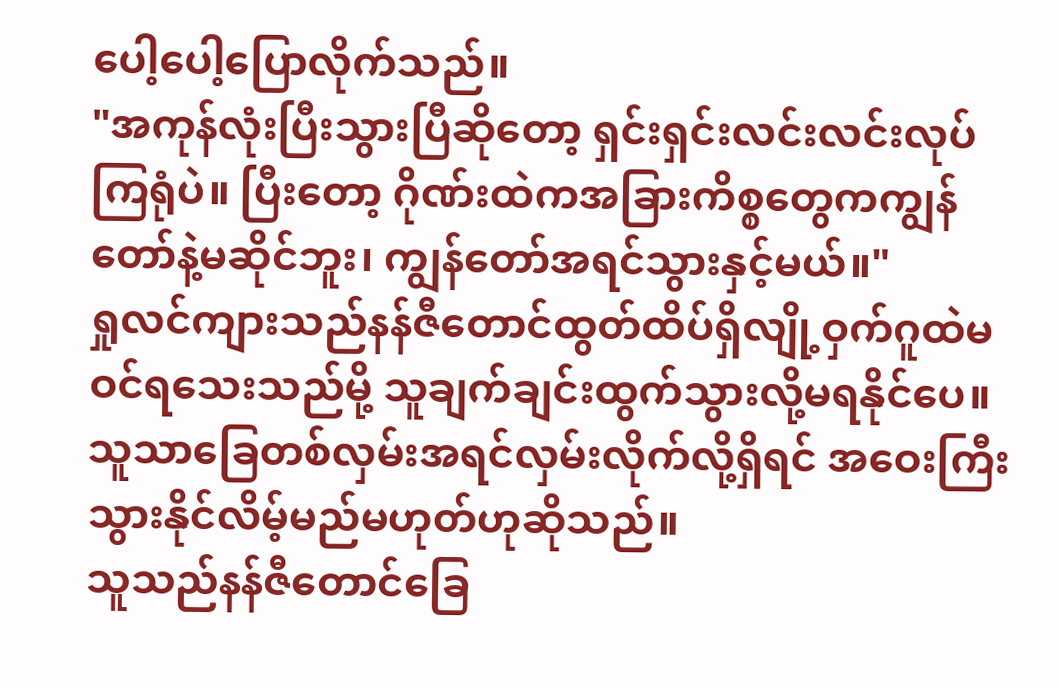ပေါ့ပေါ့ပြောလိုက်သည်။
"အကုန်လုံးပြီးသွားပြီဆိုတော့ ရှင်းရှင်းလင်းလင်းလုပ်ကြရုံပဲ။ ပြီးတော့ ဂိုဏ်းထဲကအခြားကိစ္စတွေကကျွန်တော်နဲ့မဆိုင်ဘူး၊ ကျွန်တော်အရင်သွားနှင့်မယ်။"
ရှုလင်ကျားသည်နန်ဇီတောင်ထွတ်ထိပ်ရှိလျို့ဝှက်ဂူထဲမဝင်ရသေးသည်မို့ သူချက်ချင်းထွက်သွားလို့မရနိုင်ပေ။ သူသာခြေတစ်လှမ်းအရင်လှမ်းလိုက်လို့ရှိရင် အဝေးကြီးသွားနိုင်လိမ့်မည်မဟုတ်ဟုဆိုသည်။
သူသည်နန်ဇီတောင်ခြေ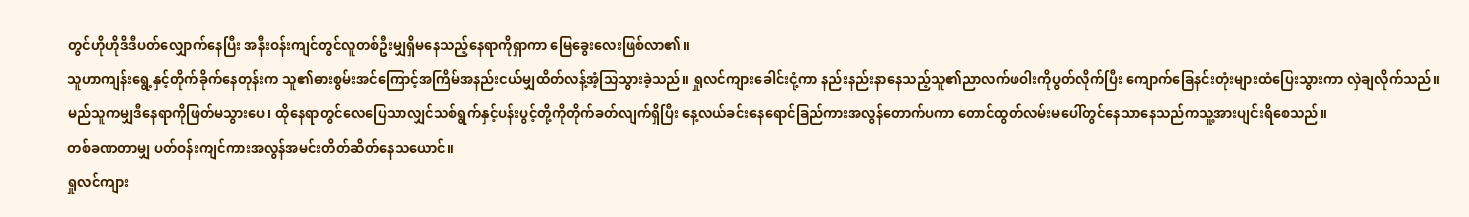တွင်ဟိုဟိုဒိဒီပတ်လျှောက်နေပြီး အနီးဝန်းကျင်တွင်လူတစ်ဦးမျှရှိမနေသည့်နေရာကိုရှာကာ မြေခွေးလေးဖြစ်လာ၏။
သူဟာကျန်းရွေ့နှင့်တိုက်ခိုက်နေတုန်းက သူ၏ဓားစွမ်းအင်ကြောင့်အကြိမ်အနည်းငယ်မျှထိတ်လန့်အံ့သြသွားခဲ့သည်။ ရှုလင်ကျားခေါင်းငုံ့ကာ နည်းနည်းနာနေသည့်သူ၏ညာလက်ဖဝါးကိုပွတ်လိုက်ပြီး ကျောက်ခြေနင်းတုံးများထံပြေးသွားကာ လှဲချလိုက်သည်။
မည်သူကမျှဒီနေရာကိုဖြတ်မသွားပေ၊ ထိုနေရာတွင်လေပြေသာလျှင်သစ်ရွက်နှင့်ပန်းပွင့်တို့ကိုတိုက်ခတ်လျက်ရှိပြီး နေ့လယ်ခင်းနေရောင်ခြည်ကားအလွန်တောက်ပကာ တောင်ထွတ်လမ်းမပေါ်တွင်နေသာနေသည်ကသူ့အားပျင်းရိစေသည်။
တစ်ခဏတာမျှ ပတ်ဝန်းကျင်ကားအလွန်အမင်းတိတ်ဆိတ်နေသယောင်။
ရှုလင်ကျား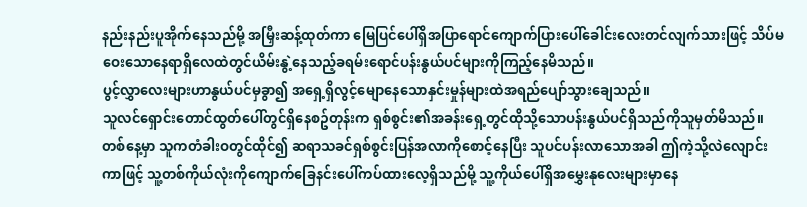နည်းနည်းပူအိုက်နေသည်မို့ အမြှီးဆန့်ထုတ်ကာ မြေပြင်ပေါ်ရှိအပြာရောင်ကျောက်ပြားပေါ်ခေါင်းလေးတင်လျက်သားဖြင့် သိပ်မဝေးသောနေရာရှိလေထဲတွင်ယိမ်းနွဲ့နေသည့်ခရမ်းရောင်ပန်းနွယ်ပင်များကိုကြည့်နေမိသည်။
ပွင့်လွှာလေးများဟာနွယ်ပင်မှခွာ၍ အရှေ့ရှိလွင့်မျောနေသောနှင်းမှုန်များထဲအရည်ပျော်သွားချေသည်။
သူလင်ရှောင်းတောင်ထွတ်ပေါ်တွင်ရှိနေစဥ်တုန်းက ရှစ်စွင်း၏အခန်းရှေ့တွင်ထိုသို့သောပန်းနွယ်ပင်ရှိသည်ကိုသူမှတ်မိသည်။
တစ်နေ့မှာ သူကတံခါးဝတွင်ထိုင်၍ ဆရာသခင်ရှစ်စွင်းပြန်အလာကိုစောင့်နေပြီး သူပင်ပန်းလာသောအခါ ဤကဲ့သို့လဲလျောင်းကာဖြင့် သူ့တစ်ကိုယ်လုံးကိုကျောက်ခြေနင်းပေါ်ကပ်ထားလေ့ရှိသည်မို့ သူ့ကိုယ်ပေါ်ရှိအမွှေးနုလေးများမှာနေ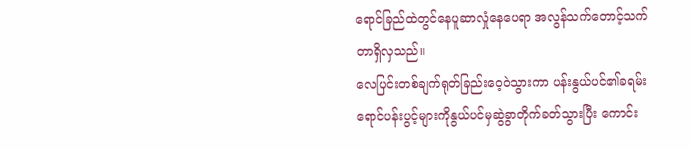ရောင်ခြည်ထဲတွင်နေပူဆာလှုံနေပေရာ အလွန်သက်တောင့်သက်တာရှိလှသည်။
လေပြင်းတစ်ချက်ရုတ်ခြည်းဝေ့ဝဲသွားကာ ပန်းနွယ်ပင်၏ခရမ်းရောင်ပန်းပွင့်များကိုနွယ်ပင်မှဆွဲခွာတိုက်ခတ်သွားပြီး ကောင်း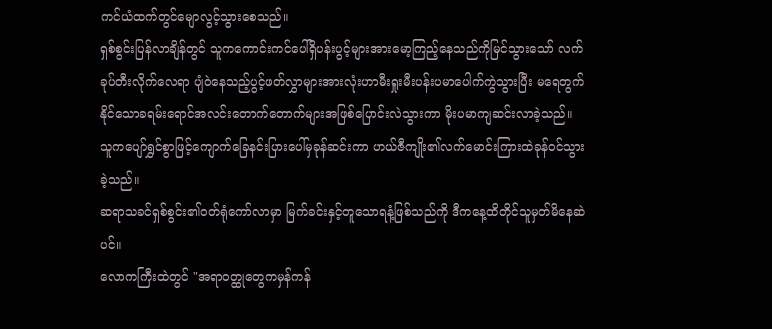ကင်ယံထက်တွင်မျောလွင့်သွားစေသည်။
ရှစ်စွင်းပြန်လာချိန်တွင် သူကကောင်းကင်ပေါ်ရှိပန်းပွင့်များအားမော့ကြည့်နေသည်ကိုမြင်သွားသော် လက်ခုပ်တီးလိုက်လေရာ ပျံဝဲနေသည့်ပွင့်ဖတ်လွှာများအားလုံးဟာမီးရှုးမီးပန်းပမာပေါက်ကွဲသွားပြီး မရေတွက်နိုင်သောခရမ်းရောင်အလင်းတောက်တောက်များအဖြစ်ပြောင်းလဲသွားကာ မိုးပမာကျဆင်းလာခဲ့သည်။
သူကပျော်ရွှင်စွာဖြင့်ကျောက်ခြေနင်းပြားပေါ်မှခုန်ဆင်းကာ ဟယ်ဇီကျိုး၏လက်မောင်းကြားထဲခုန်ဝင်သွားခဲ့သည်။
ဆရာသခင်ရှစ်စွင်း၏ဝတ်ရုံကော်လာမှာ မြက်ခင်းနှင့်တူသောရနံ့ဖြစ်သည်ကို ဒီကနေ့ထိတိုင်သူမှတ်မိနေဆဲပင်။
လောကကြီးထဲတွင် "အရာဝတ္ထုတွေကမှန်ကန်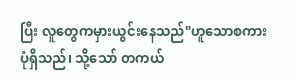ပြီး လူတွေကမှားယွင်းနေသည်"ဟူသောစကားပုံရှိသည်၊ သို့သော် တကယ်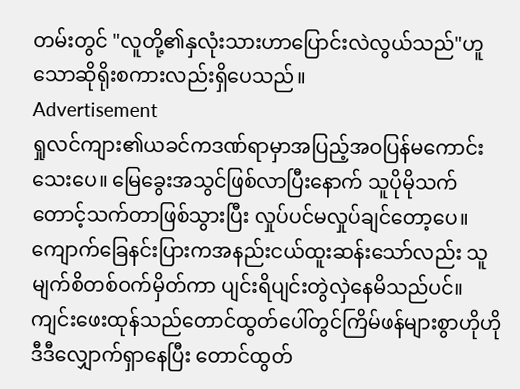တမ်းတွင် "လူတို့၏နှလုံးသားဟာပြောင်းလဲလွယ်သည်"ဟူသောဆိုရိုးစကားလည်းရှိပေသည်။
Advertisement
ရှုလင်ကျား၏ယခင်ကဒဏ်ရာမှာအပြည့်အဝပြန်မကောင်းသေးပေ။ မြေခွေးအသွင်ဖြစ်လာပြီးနောက် သူပိုမိုသက်တောင့်သက်တာဖြစ်သွားပြီး လှုပ်ပင်မလှုပ်ချင်တော့ပေ။ ကျောက်ခြေနင်းပြားကအနည်းငယ်ထူးဆန်းသော်လည်း သူမျက်စိတစ်ဝက်မှိတ်ကာ ပျင်းရိပျင်းတွဲလှဲနေမိသည်ပင်။
ကျင်းဖေးထုန်သည်တောင်ထွတ်ပေါ်တွင်ကြိမ်ဖန်များစွာဟိုဟိုဒီဒီလျှောက်ရှာနေပြီး တောင်ထွတ်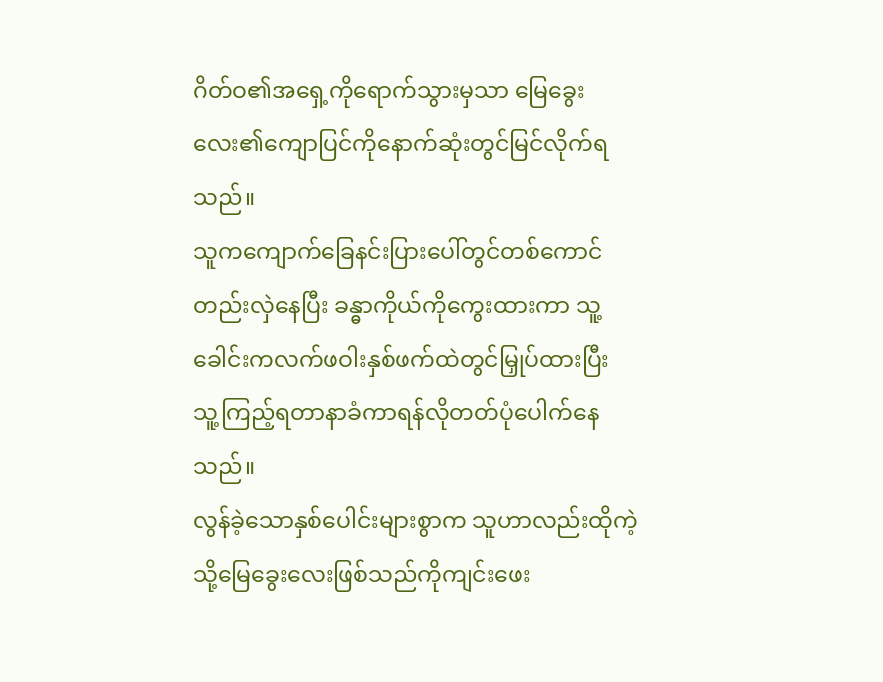ဂိတ်ဝ၏အရှေ့ကိုရောက်သွားမှသာ မြေခွေးလေး၏ကျောပြင်ကိုနောက်ဆုံးတွင်မြင်လိုက်ရသည်။
သူကကျောက်ခြေနင်းပြားပေါ်တွင်တစ်ကောင်တည်းလှဲနေပြီး ခန္ဓာကိုယ်ကိုကွေးထားကာ သူ့ခေါင်းကလက်ဖဝါးနှစ်ဖက်ထဲတွင်မြှုပ်ထားပြီး သူ့ကြည့်ရတာနာခံကာရန်လိုတတ်ပုံပေါက်နေသည်။
လွန်ခဲ့သောနှစ်ပေါင်းများစွာက သူဟာလည်းထိုကဲ့သို့မြေခွေးလေးဖြစ်သည်ကိုကျင်းဖေး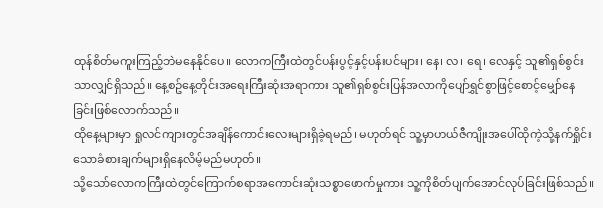ထုန်စိတ်မကူးကြည့်ဘဲမနေနိုင်ပေ။ လောကကြီးထဲတွင်ပန်းပွင့်နှင့်ပန်းပင်များ၊ နေ၊ လ၊ ရေ၊ လေနှင့် သူ၏ရှစ်စွင်းသာလျှင်ရှိသည်။ နေ့စဥ်နေ့တိုင်းအရေးကြီးဆုံးအရာကား သူ၏ရှစ်စွင်းပြန်အလာကိုပျော်ရွှင်စွာဖြင့်စောင့်မျှော်နေခြင်းဖြစ်လောက်သည်။
ထိုနေ့များမှာ ရှုလင်ကျားတွင်အချိန်ကောင်းလေးများရှိခဲ့ရမည်၊ မဟုတ်ရင် သူ့မှာဟယ်ဇီကျိုးအပေါ်ထိုကဲ့သို့နက်ရှိုင်းသောခံစားချက်များရှိနေလိမ့်မည်မဟုတ်။
သို့သော်လောကကြီးထဲတွင်ကြောက်စရာအကောင်းဆုံးသစ္စာဖောက်မှုကား သူ့ကိုစိတ်ပျက်အောင်လုပ်ခြင်းဖြစ်သည်။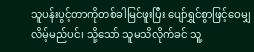သူပန်းပွင့်တာကိုတစ်ခါမြင်ဖူးပြီး ပျော်ရွှင်စွာဖြင့်ဝေမျှလိမ့်မည်ပင်၊ သို့သော် သူမသိလိုက်ခင် သူ့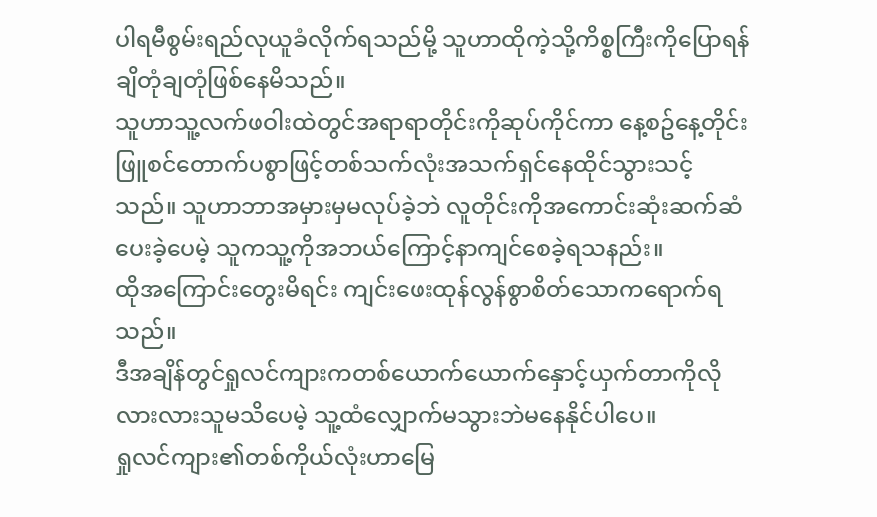ပါရမီစွမ်းရည်လုယူခံလိုက်ရသည်မို့ သူဟာထိုကဲ့သို့ကိစ္စကြီးကိုပြောရန်ချိတုံချတုံဖြစ်နေမိသည်။
သူဟာသူ့လက်ဖဝါးထဲတွင်အရာရာတိုင်းကိုဆုပ်ကိုင်ကာ နေ့စဥ်နေ့တိုင်းဖြူစင်တောက်ပစွာဖြင့်တစ်သက်လုံးအသက်ရှင်နေထိုင်သွားသင့်သည်။ သူဟာဘာအမှားမှမလုပ်ခဲ့ဘဲ လူတိုင်းကိုအကောင်းဆုံးဆက်ဆံပေးခဲ့ပေမဲ့ သူကသူ့ကိုအဘယ်ကြောင့်နာကျင်စေခဲ့ရသနည်း။
ထိုအကြောင်းတွေးမိရင်း ကျင်းဖေးထုန်လွန်စွာစိတ်သောကရောက်ရသည်။
ဒီအချိန်တွင်ရှုလင်ကျားကတစ်ယောက်ယောက်နှောင့်ယှက်တာကိုလိုလားလားသူမသိပေမဲ့ သူ့ထံလျှောက်မသွားဘဲမနေနိုင်ပါပေ။
ရှုလင်ကျား၏တစ်ကိုယ်လုံးဟာမြေ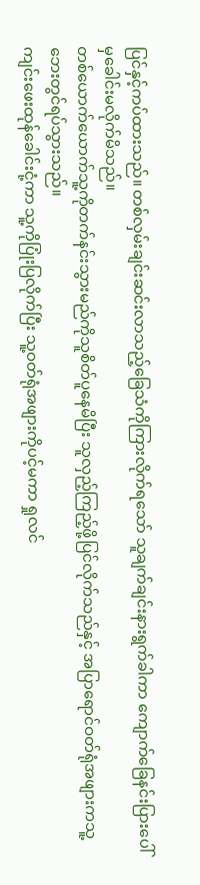ပြင်နှင့်ကပ်ထားသည်။ တစ်လှမ်းချင်းဆင်းလာသည့်ခြေသံကိုကြားလိုက်ရသော် သူချက်ချင်းနားရွက်ခါကာ ကျောက်ခြေနင်းပြားပေါ်မှခေါင်းမလိုက်မိသည်။
တစ်ယောက်ယောက်သူ့ကိုတက်နင်းသွားမည်ကိုသူစိတ်ပူနေမိပြီး သူလှည့်ကြည့်ဖို့ပြင်လိုက်သည်နှင့် အပြာရောင်ဝတ်ရုံအဖျားကသူ့ဘေးတွင်ရပ်သွားသည်။
ကျင်းဖေးထုန်ခေါင်းငုံ့ကာ သူ့ကိုပြုံးပြလိုက်ပြီး သူ့ဝတ်ရုံအဖျားကိုပင့်မကာ ရှုလင်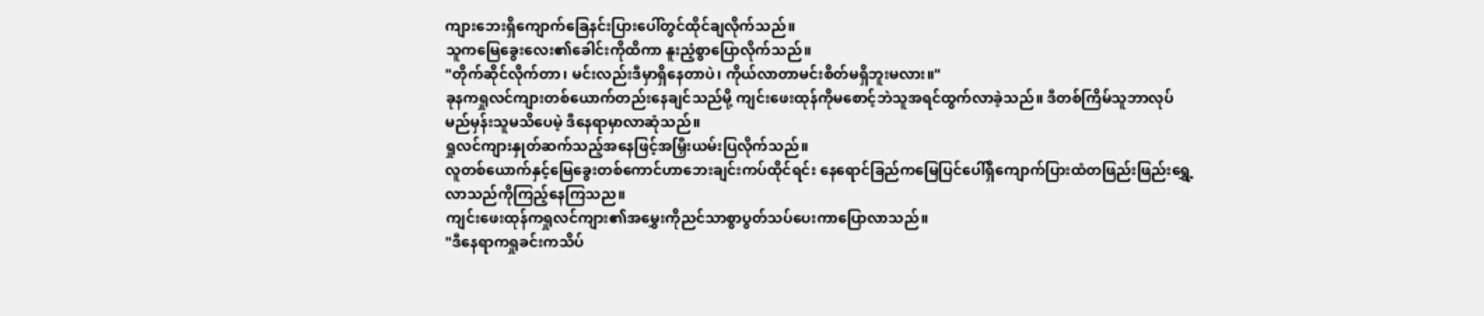ကျားဘေးရှိကျောက်ခြေနင်းပြားပေါ်တွင်ထိုင်ချလိုက်သည်။
သူကမြေခွေးလေး၏ခေါင်းကိုထိကာ နူးညံ့စွာပြောလိုက်သည်။
"တိုက်ဆိုင်လိုက်တာ၊ မင်းလည်းဒီမှာရှိနေတာပဲ၊ ကိုယ်လာတာမင်းစိတ်မရှိဘူးမလား။"
ခုနကရှုလင်ကျားတစ်ယောက်တည်းနေချင်သည်မို့ ကျင်းဖေးထုန်ကိုမစောင့်ဘဲသူအရင်ထွက်လာခဲ့သည်။ ဒီတစ်ကြိမ်သူဘာလုပ်မည်မှန်းသူမသိပေမဲ့ ဒီနေရာမှာလာဆုံသည်။
ရှုလင်ကျားနှုတ်ဆက်သည့်အနေဖြင့်အမြှီးယမ်းပြလိုက်သည်။
လူတစ်ယောက်နှင့်မြေခွေးတစ်ကောင်ဟာဘေးချင်းကပ်ထိုင်ရင်း နေရောင်ခြည်ကမြေပြင်ပေါ်ရှိကျောက်ပြားထံတဖြည်းဖြည်းရွှေ့လာသည်ကိုကြည့်နေကြသည။
ကျင်းဖေးထုန်ကရှုလင်ကျား၏အမွှေးကိုညင်သာစွာပွတ်သပ်ပေးကာပြောလာသည်။
"ဒီနေရာကရှုခင်းကသိပ်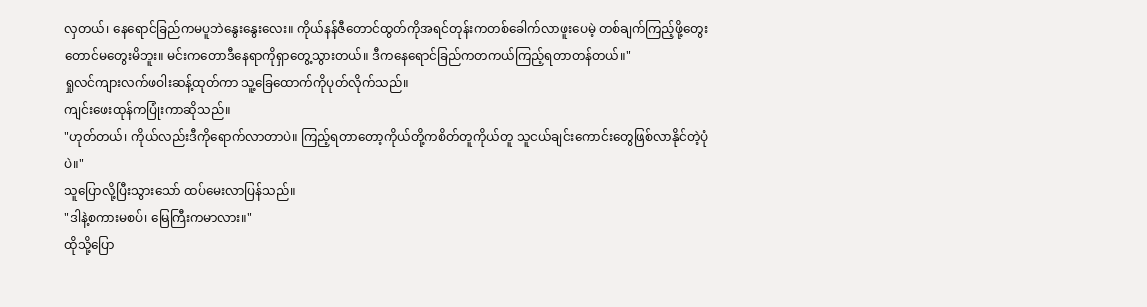လှတယ်၊ နေရောင်ခြည်ကမပူဘဲနွေးနွေးလေး။ ကိုယ်နန်ဇီတောင်ထွတ်ကိုအရင်တုန်းကတစ်ခေါက်လာဖူးပေမဲ့ တစ်ချက်ကြည့်ဖို့တွေးတောင်မတွေးမိဘူး။ မင်းကတောဒီနေရာကိုရှာတွေ့သွားတယ်။ ဒီကနေရောင်ခြည်ကတကယ်ကြည့်ရတာတန်တယ်။"
ရှုလင်ကျားလက်ဖဝါးဆန့်ထုတ်ကာ သူ့ခြေထောက်ကိုပုတ်လိုက်သည်။
ကျင်းဖေးထုန်ကပြုံးကာဆိုသည်။
"ဟုတ်တယ်၊ ကိုယ်လည်းဒီကိုရောက်လာတာပဲ။ ကြည့်ရတာတော့ကိုယ်တို့ကစိတ်တူကိုယ်တူ သူငယ်ချင်းကောင်းတွေဖြစ်လာနိုင်တဲ့ပုံပဲ။"
သူပြောလို့ပြီးသွားသော် ထပ်မေးလာပြန်သည်။
"ဒါနဲ့စကားမစပ်၊ မြေကြီးကမာလား။"
ထိုသို့ပြော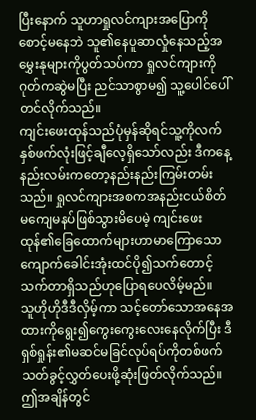ပြီးနောက် သူဟာရှုလင်ကျားအပြောကိုစောင့်မနေဘဲ သူ၏နေပူဆာလှုံနေသည့်အမွှေးနုများကိုပွတ်သပ်ကာ ရှုလင်ကျားကိုဂုတ်ကဆွဲမပြီး ညင်သာစွာမ၍ သူ့ပေါင်ပေါ်တင်လိုက်သည်။
ကျင်းဖေးထုန်သည်ပုံမှန်ဆိုရင်သူ့ကိုလက်နှစ်ဖက်လုံးဖြင့်ချီလေ့ရှိသော်လည်း ဒီကနေ့နည်းလမ်းကတော့နည်းနည်းကြမ်းတမ်းသည်။ ရှုလင်ကျားအစကအနည်းငယ်စိတ်မကျေမနပ်ဖြစ်သွားမိပေမဲ့ ကျင်းဖေးထုန်၏ခြေထောက်များဟာမာကြောသောကျောက်ခေါင်းအုံးထင်ပို၍သက်တောင့်သက်တာရှိသည်ဟုပြောရပေလိမ့်မည်။
သူဟိုဟိုဒီဒီလှိမ့်ကာ သင့်တော်သောအနေအထားကိုရွေး၍ကွေးကွေးလေးနေလိုက်ပြီး ဒီရှစ်ရှုန်း၏မဆင်မခြင်လုပ်ရပ်ကိုတစ်ဖက်သတ်ခွင့်လွှတ်ပေးဖို့ဆုံးဖြတ်လိုက်သည်။
ဤအချိန်တွင်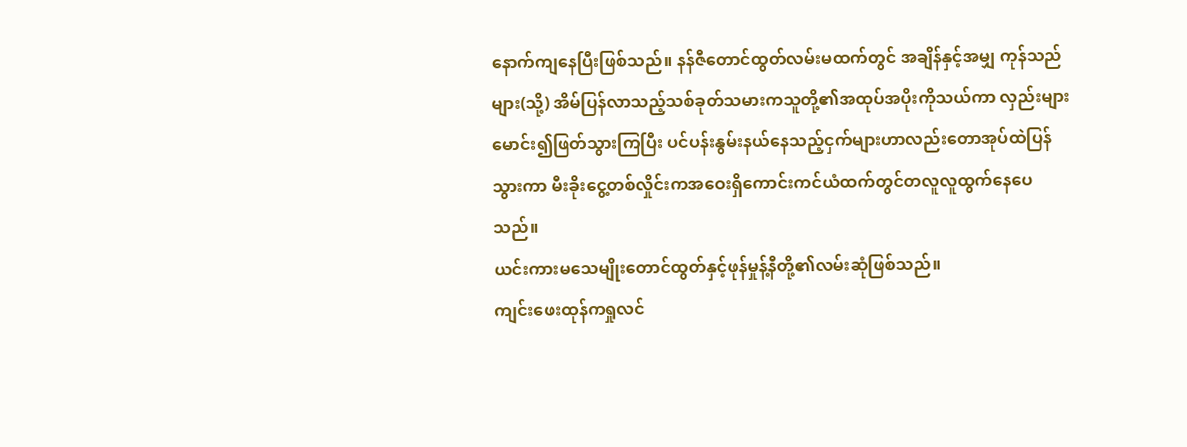နောက်ကျနေပြီးဖြစ်သည်။ နန်ဇီတောင်ထွတ်လမ်းမထက်တွင် အချိန်နှင့်အမျှ ကုန်သည်များ(သို့) အိမ်ပြန်လာသည့်သစ်ခုတ်သမားကသူတို့၏အထုပ်အပိုးကိုသယ်ကာ လှည်းများမောင်း၍ဖြတ်သွားကြပြီး ပင်ပန်းနွမ်းနယ်နေသည့်ငှက်များဟာလည်းတောအုပ်ထဲပြန်သွားကာ မီးခိုးငွေ့တစ်လှိုင်းကအဝေးရှိကောင်းကင်ယံထက်တွင်တလူလူထွက်နေပေသည်။
ယင်းကားမသေမျိုးတောင်ထွတ်နှင့်ဖုန်မှုန့်နီတို့၏လမ်းဆုံဖြစ်သည်။
ကျင်းဖေးထုန်ကရှုလင်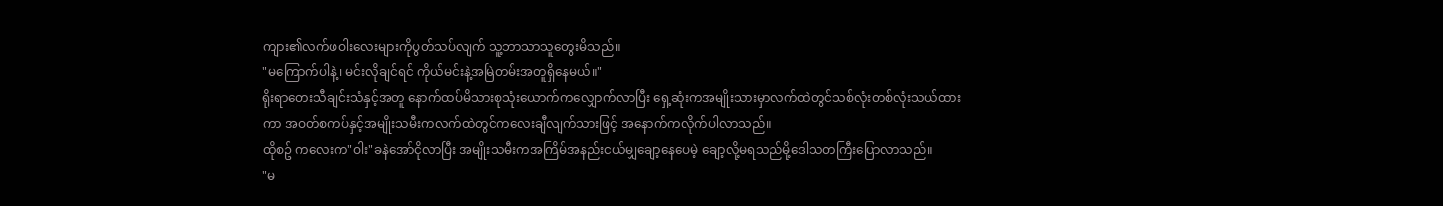ကျား၏လက်ဖဝါးလေးများကိုပွတ်သပ်လျက် သူ့ဘာသာသူတွေးမိသည်။
"မကြောက်ပါနဲ့၊ မင်းလိုချင်ရင် ကိုယ်မင်းနဲ့အမြဲတမ်းအတူရှိနေမယ်။"
ရိုးရာတေးသီချင်းသံနှင့်အတူ နောက်ထပ်မိသားစုသုံးယောက်ကလျှောက်လာပြီး ရှေ့ဆုံးကအမျိုးသားမှာလက်ထဲတွင်သစ်လုံးတစ်လုံးသယ်ထားကာ အဝတ်စကပ်နှင့်အမျိုးသမီးကလက်ထဲတွင်ကလေးချီလျက်သားဖြင့် အနောက်ကလိုက်ပါလာသည်။
ထိုစဥ် ကလေးက"ဝါး"ခနဲအော်ငိုလာပြီး အမျိုးသမီးကအကြိမ်အနည်းငယ်မျှချော့နေပေမဲ့ ချော့လို့မရသည်မို့ဒေါသတကြီးပြောလာသည်။
"မ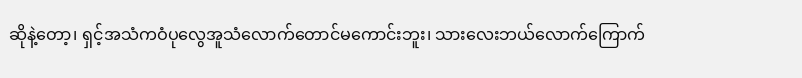ဆိုနဲ့တော့၊ ရှင့်အသံကဝံပုလွေအူသံလောက်တောင်မကောင်းဘူး၊ သားလေးဘယ်လောက်ကြောက်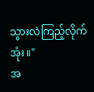သွားလဲကြည့်လိုက်အုံး။"
အ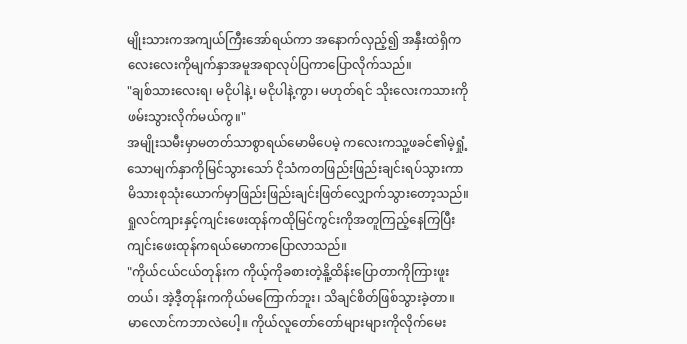မျိုးသားကအကျယ်ကြီးအော်ရယ်ကာ အနောက်လှည့်၍ အနှီးထဲရှိကလေးလေးကိုမျက်နှာအမူအရာလုပ်ပြကာပြောလိုက်သည်။
"ချစ်သားလေးရ၊ မငိုပါနဲ့၊ မငိုပါနဲ့ကွာ၊ မဟုတ်ရင် သိုးလေးကသားကိုဖမ်းသွားလိုက်မယ်ကွ။"
အမျိုးသမီးမှာမတတ်သာစွာရယ်မောမိပေမဲ့ ကလေးကသူ့ဖခင်၏မဲ့ရှုံ့သောမျက်နှာကိုမြင်သွားသော် ငိုသံကတဖြည်းဖြည်းချင်းရပ်သွားကာ မိသားစုသုံးယောက်မှာဖြည်းဖြည်းချင်းဖြတ်လျှောက်သွားတော့သည်။
ရှုလင်ကျားနှင့်ကျင်းဖေးထုန်ကထိုမြင်ကွင်းကိုအတူကြည့်နေကြပြီး ကျင်းဖေးထုန်ကရယ်မောကာပြောလာသည်။
"ကိုယ်ငယ်ငယ်တုန်းက ကိုယ့်ကိုခစားတဲ့နိူ့ထိန်းပြောတာကိုကြားဖူးတယ်၊ အဲ့ဒီ့တုန်းကကိုယ်မကြောက်ဘူး၊ သိချင်စိတ်ဖြစ်သွားခဲ့တာ။ မာလောင်ကဘာလဲပေါ့။ ကိုယ်လူတော်တော်များများကိုလိုက်မေး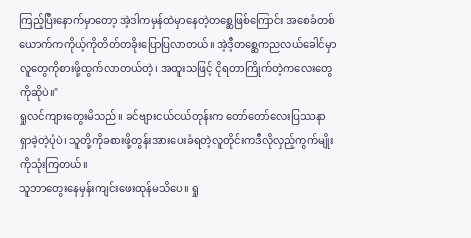ကြည့်ပြီးနောက်မှာတော့ အဲ့ဒါကမှန်ထဲမှာနေတဲ့တစ္ဆေဖြစ်ကြောင်း အစေခံတစ်ယောက်ကကိုယ့်ကိုတိတ်တခိုးပြောပြလာတယ်။ အဲ့ဒီ့တစ္ဆေကညလယ်ခေါင်မှာလူတွေကိုစားဖို့ထွက်လာတယ်တဲ့၊ အထူးသဖြင့် ငိုရတာကြိုက်တဲ့ကလေးတွေကိုဆိုပဲ။"
ရှုလင်ကျားတွေးမိသည်။ ခင်ဗျားငယ်ငယ်တုန်းက တော်တော်လေးပြဿနာရှာခဲ့တဲ့ပုံပဲ၊ သူတို့ကိုခစားဖို့တွန်းအားပေးခံရတဲ့လူတိုင်းကဒီလိုလှည့်ကွက်မျိုးကိုသုံးကြတယ်။
သူဘာတွေးနေမှန်းကျင်းဖေးထုန်မသိပေ။ ရှု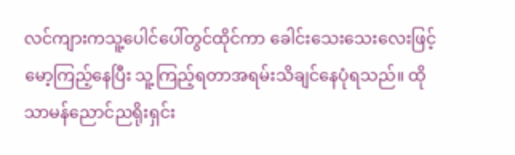လင်ကျားကသူ့ပေါင်ပေါ်တွင်ထိုင်ကာ ခေါင်းသေးသေးလေးဖြင့်မော့ကြည့်နေပြီး သူ့ကြည့်ရတာအရမ်းသိချင်နေပုံရသည်။ ထိုသာမန်ညောင်ညရိုးရှင်း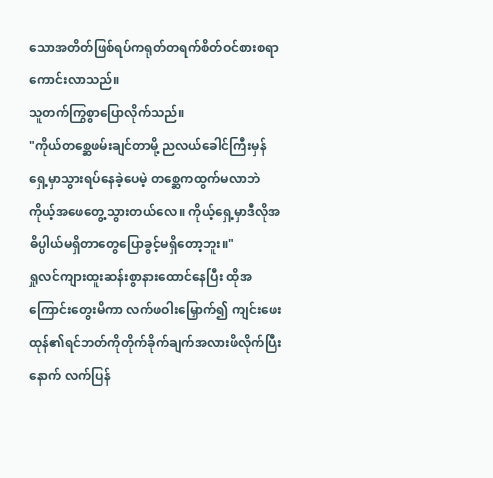သောအတိတ်ဖြစ်ရပ်ကရုတ်တရက်စိတ်ဝင်စားစရာကောင်းလာသည်။
သူတက်ကြွစွာပြောလိုက်သည်။
"ကိုယ်တစ္ဆေဖမ်းချင်တာမို့ ညလယ်ခေါင်ကြီးမှန်ရှေ့မှာသွားရပ်နေခဲ့ပေမဲ့ တစ္ဆေကထွက်မလာဘဲ ကိုယ့်အဖေတွေ့သွားတယ်လေ။ ကိုယ့်ရှေ့မှာဒီလိုအဓိပ္ပါယ်မရှိတာတွေပြောခွင့်မရှိတော့ဘူး။"
ရှုလင်ကျားထူးဆန်းစွာနားထောင်နေပြီး ထိုအကြောင်းတွေးမိကာ လက်ဖဝါးမြှောက်၍ ကျင်းဖေးထုန်၏ရင်ဘတ်ကိုတိုက်ခိုက်ချက်အလားဖိလိုက်ပြီးနောက် လက်ပြန်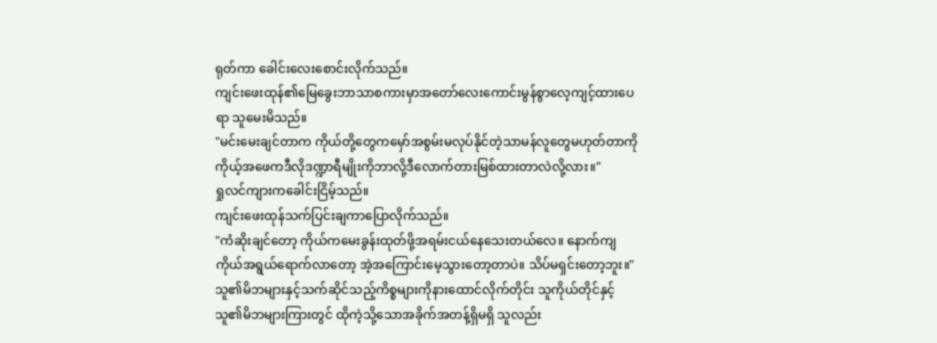ရုတ်ကာ ခေါင်းလေးစောင်းလိုက်သည်။
ကျင်းဖေးထုန်၏မြေခွေးဘာသာစကားမှာအတော်လေးကောင်းမွန်စွာလေ့ကျင့်ထားပေရာ သူမေးမိသည်။
"မင်းမေးချင်တာက ကိုယ်တို့တွေကမှော်အစွမ်းမလုပ်နိုင်တဲ့သာမန်လူတွေမဟုတ်တာကို ကိုယ့်အဖေကဒီလိုဒဏ္ဍာရီမျိုးကိုဘာလို့ဒီလောက်တားမြစ်ထားတာလဲလို့လား။"
ရှုလင်ကျားကခေါင်းငြိမ့်သည်။
ကျင်းဖေးထုန်သက်ပြင်းချကာပြောလိုက်သည်။
"ကံဆိုးချင်တော့ ကိုယ်ကမေးခွန်းထုတ်ဖို့အရမ်းငယ်နေသေးတယ်လေ။ နောက်ကျ ကိုယ်အရွယ်ရောက်လာတော့ အဲ့အကြောင်းမေ့သွားတော့တာပဲ။ သိပ်မရှင်းတော့ဘူး။"
သူ၏မိဘများနှင့်သက်ဆိုင်သည့်ကိစ္စများကိုနားထောင်လိုက်တိုင်း သူကိုယ်တိုင်နှင့်သူ၏မိဘများကြားတွင် ထိုကဲ့သို့သောအခိုက်အတန့်ရှိမရှိ သူလည်း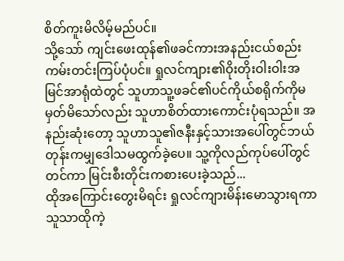စိတ်ကူးမိလိမ့်မည်ပင်။
သို့သော် ကျင်းဖေးထုန်၏ဖခင်ကားအနည်းငယ်စည်းကမ်းတင်းကြပ်ပုံပင်။ ရှုလင်ကျား၏ဝိုးတိုးဝါးဝါးအမြင်အာရုံထဲတွင် သူဟာသူ့ဖခင်၏ပင်ကိုယ်စရိုက်ကိုမမှတ်မိသော်လည်း သူဟာစိတ်ထားကောင်းပုံရသည်။ အနည်းဆုံးတော့ သူဟာသူ၏ဇနီးနှင့်သားအပေါ်တွင်ဘယ်တုန်းကမျှဒေါသမထွက်ခဲ့ပေ။ သူ့ကိုလည်ကုပ်ပေါ်တွင်တင်ကာ မြင်းစီးတိုင်းကစားပေးခဲ့သည်...
ထိုအကြောင်းတွေးမိရင်း ရှုလင်ကျားမိန်းမောသွားရကာ သူသာထိုကဲ့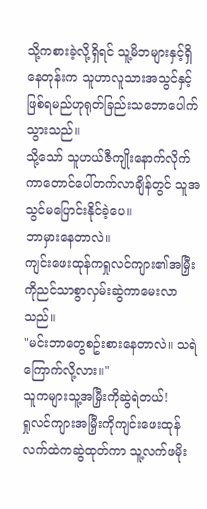သို့ကစားခဲ့လို့ရှိရင် သူ့မိဘများနှင့်ရှိနေတုန်းက သူဟာလူသားအသွင်နှင့်ဖြစ်ရမည်ဟုရုတ်ခြည်းသဘောပေါက်သွားသည်။
သို့သော် သူဟယ်ဇီကျိုးနောက်လိုက်ကာတောင်ပေါ်တက်လာချိန်တွင် သူအသွင်မပြောင်းနိုင်ခဲ့ပေ။
ဘာမှားနေတာလဲ။
ကျင်းဖေးထုန်ကရှုလင်ကျား၏အမြှီးကိုညင်သာစွာလှမ်းဆွဲကာမေးလာသည်။
"မင်းဘာတွေစဥ်းစားနေတာလဲ။ သရဲကြောက်လို့လား။"
သူကများသူ့အမြှီးကိုဆွဲရဲတယ်!
ရှုလင်ကျားအမြှီးကိုကျင်းဖေးထုန်လက်ထဲကဆွဲထုတ်ကာ သူ့လက်ဖမိုး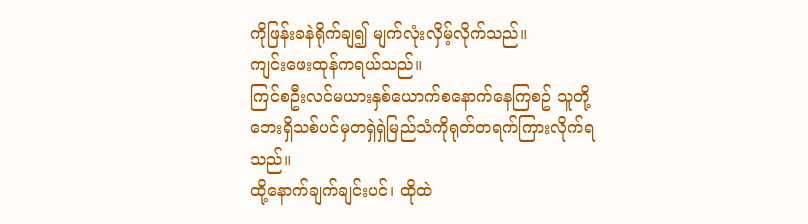ကိုဖြန်းခနဲရိုက်ချ၍ မျက်လုံးလှိမ့်လိုက်သည်။
ကျင်းဖေးထုန်ကရယ်သည်။
ကြင်စဦးလင်မယားနှစ်ယောက်စနောက်နေကြစဥ် သူတို့ဘေးရှိသစ်ပင်မှတရှဲရှဲမြည်သံကိုရုတ်တရက်ကြားလိုက်ရသည်။
ထို့နောက်ချက်ချင်းပင်၊ ထိုထဲ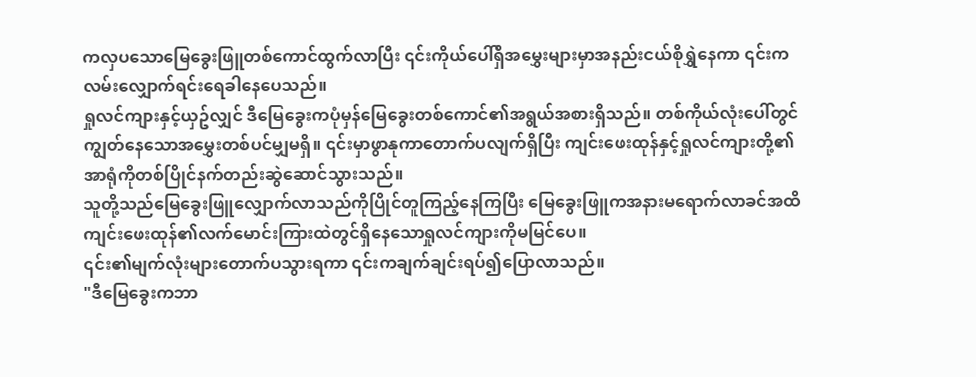ကလှပသောမြေခွေးဖြူတစ်ကောင်ထွက်လာပြီး ၎င်းကိုယ်ပေါ်ရှိအမွှေးများမှာအနည်းငယ်စိုရွှဲနေကာ ၎င်းကလမ်းလျှောက်ရင်းရေခါနေပေသည်။
ရှုလင်ကျားနှင့်ယှဥ်လျှင် ဒီမြေခွေးကပုံမှန်မြေခွေးတစ်ကောင်၏အရွယ်အစားရှိသည်။ တစ်ကိုယ်လုံးပေါ်တွင်ကျွတ်နေသောအမွှေးတစ်ပင်မျှမရှိ။ ၎င်းမှာဖွာနုကာတောက်ပလျက်ရှိပြီး ကျင်းဖေးထုန်နှင့်ရှုလင်ကျားတို့၏အာရုံကိုတစ်ပြိုင်နက်တည်းဆွဲဆောင်သွားသည်။
သူတို့သည်မြေခွေးဖြူလျှောက်လာသည်ကိုပြိုင်တူကြည့်နေကြပြီး မြေခွေးဖြူကအနားမရောက်လာခင်အထိ ကျင်းဖေးထုန်၏လက်မောင်းကြားထဲတွင်ရှိနေသောရှုလင်ကျားကိုမမြင်ပေ။
၎င်း၏မျက်လုံးများတောက်ပသွားရကာ ၎င်းကချက်ချင်းရပ်၍ပြောလာသည်။
"ဒီမြေခွေးကဘာ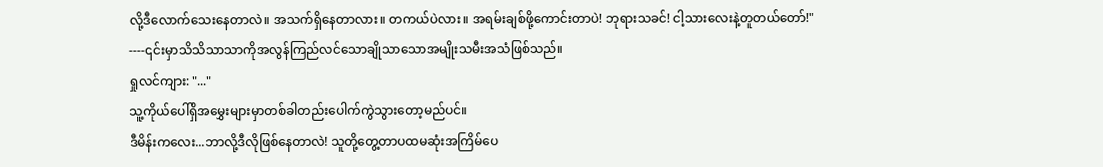လို့ဒီလောက်သေးနေတာလဲ။ အသက်ရှိနေတာလား။ တကယ်ပဲလား။ အရမ်းချစ်ဖို့ကောင်းတာပဲ! ဘုရားသခင်! ငါ့သားလေးနဲ့တူတယ်တော်!"
----၎င်းမှာသိသိသာသာကိုအလွန်ကြည်လင်သောချိုသာသောအမျိုးသမီးအသံဖြစ်သည်။
ရှုလင်ကျား: "..."
သူ့ကိုယ်ပေါ်ရှိအမွှေးများမှာတစ်ခါတည်းပေါက်ကွဲသွားတော့မည်ပင်။
ဒီမိန်းကလေး...ဘာလို့ဒီလိုဖြစ်နေတာလဲ! သူတို့တွေ့တာပထမဆုံးအကြိမ်ပေ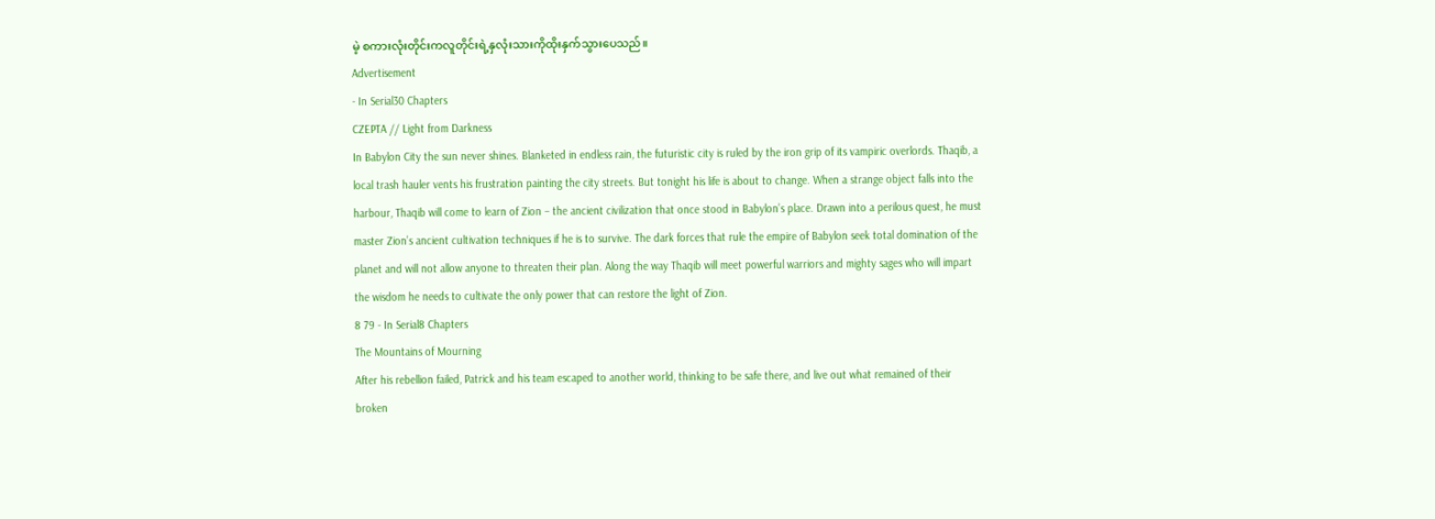မဲ့ စကားလုံးတိုင်းကလူတိုင်းရဲ့နှလုံးသားကိုထိုးနှက်သွားပေသည်။
Advertisement
- In Serial30 Chapters
CZEPTA // Light from Darkness
In Babylon City the sun never shines. Blanketed in endless rain, the futuristic city is ruled by the iron grip of its vampiric overlords. Thaqib, a local trash hauler vents his frustration painting the city streets. But tonight his life is about to change. When a strange object falls into the harbour, Thaqib will come to learn of Zion – the ancient civilization that once stood in Babylon’s place. Drawn into a perilous quest, he must master Zion’s ancient cultivation techniques if he is to survive. The dark forces that rule the empire of Babylon seek total domination of the planet and will not allow anyone to threaten their plan. Along the way Thaqib will meet powerful warriors and mighty sages who will impart the wisdom he needs to cultivate the only power that can restore the light of Zion.
8 79 - In Serial8 Chapters
The Mountains of Mourning
After his rebellion failed, Patrick and his team escaped to another world, thinking to be safe there, and live out what remained of their broken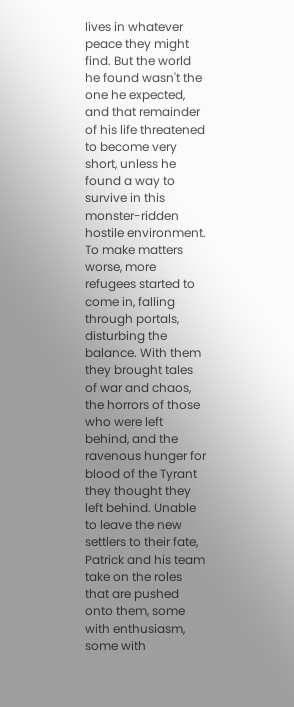lives in whatever peace they might find. But the world he found wasn't the one he expected, and that remainder of his life threatened to become very short, unless he found a way to survive in this monster-ridden hostile environment. To make matters worse, more refugees started to come in, falling through portals, disturbing the balance. With them they brought tales of war and chaos, the horrors of those who were left behind, and the ravenous hunger for blood of the Tyrant they thought they left behind. Unable to leave the new settlers to their fate, Patrick and his team take on the roles that are pushed onto them, some with enthusiasm, some with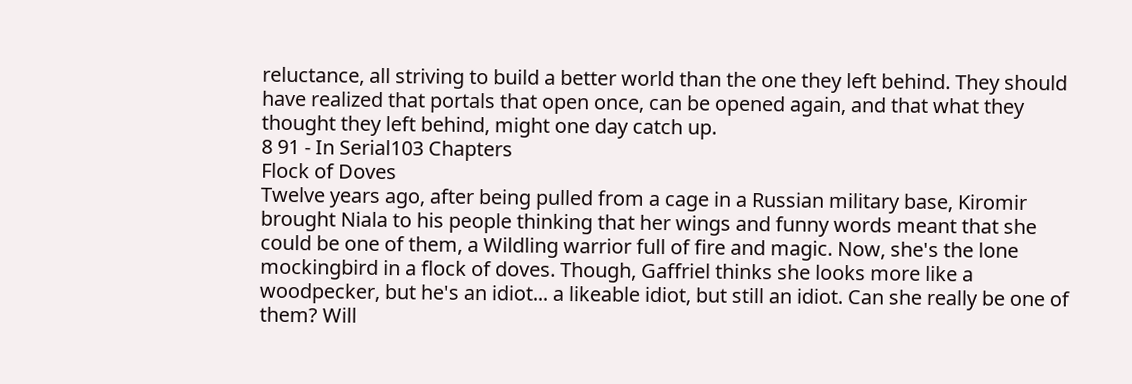reluctance, all striving to build a better world than the one they left behind. They should have realized that portals that open once, can be opened again, and that what they thought they left behind, might one day catch up.
8 91 - In Serial103 Chapters
Flock of Doves
Twelve years ago, after being pulled from a cage in a Russian military base, Kiromir brought Niala to his people thinking that her wings and funny words meant that she could be one of them, a Wildling warrior full of fire and magic. Now, she's the lone mockingbird in a flock of doves. Though, Gaffriel thinks she looks more like a woodpecker, but he's an idiot... a likeable idiot, but still an idiot. Can she really be one of them? Will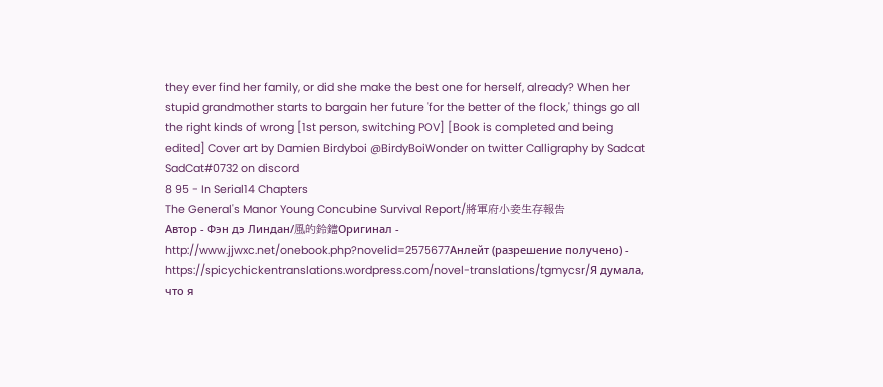they ever find her family, or did she make the best one for herself, already? When her stupid grandmother starts to bargain her future 'for the better of the flock,' things go all the right kinds of wrong [1st person, switching POV] [Book is completed and being edited] Cover art by Damien Birdyboi @BirdyBoiWonder on twitter Calligraphy by Sadcat SadCat#0732 on discord
8 95 - In Serial14 Chapters
The General's Manor Young Concubine Survival Report/將軍府小妾生存報告
Автор - Фэн дэ Линдан/風的鈴鐺Оригинал - http://www.jjwxc.net/onebook.php?novelid=2575677Анлейт (разрешение получено) - https://spicychickentranslations.wordpress.com/novel-translations/tgmycsr/Я думала, что я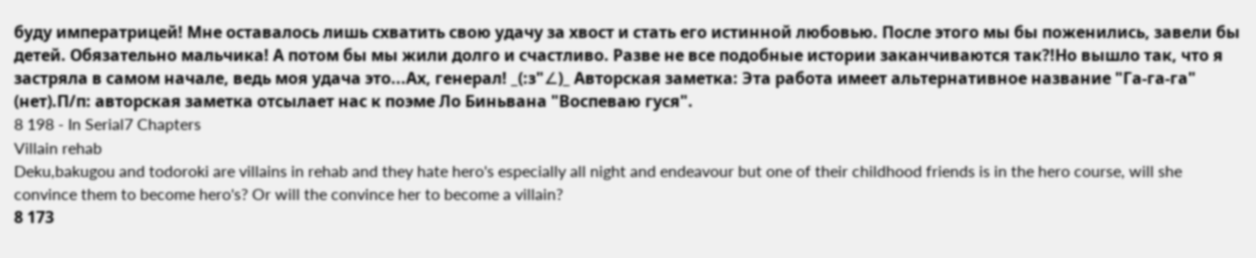буду императрицей! Мне оставалось лишь схватить свою удачу за хвост и стать его истинной любовью. После этого мы бы поженились, завели бы детей. Обязательно мальчика! А потом бы мы жили долго и счастливо. Разве не все подобные истории заканчиваются так?!Но вышло так, что я застряла в самом начале, ведь моя удача это...Ах, генерал! _(:з"∠)_ Авторская заметка: Эта работа имеет альтернативное название "Га-га-га" (нет).П/п: авторская заметка отсылает нас к поэме Ло Биньвана "Воспеваю гуся".
8 198 - In Serial7 Chapters
Villain rehab
Deku,bakugou and todoroki are villains in rehab and they hate hero's especially all night and endeavour but one of their childhood friends is in the hero course, will she convince them to become hero's? Or will the convince her to become a villain?
8 173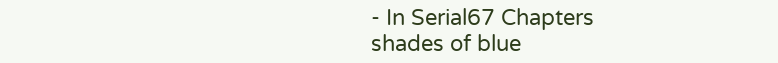- In Serial67 Chapters
shades of blue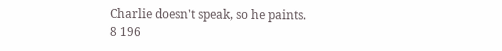Charlie doesn't speak, so he paints.
8 196